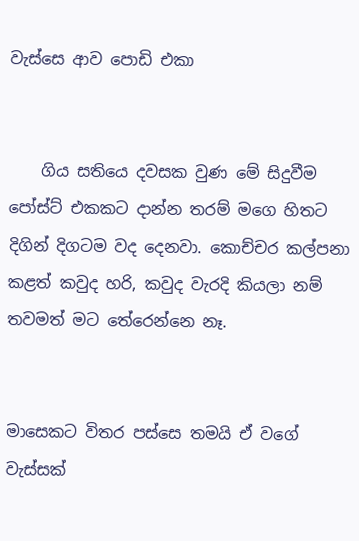වැස්සෙ ආව පොඩි එකා


    ගිය සතියෙ දවසක වුණ මේ සිදුවීම පෝස්ට් එකකට දාන්න තරම් මගෙ හිතට දිගින් දිගටම වද දෙනවා. කොච්චර කල්පනා කළත් කවුද හරි, කවුද වැරදි කියලා නම් තවමත් මට තේරෙන්නෙ නෑ.


මාසෙකට විතර පස්සෙ තමයි ඒ වගේ වැස්සක්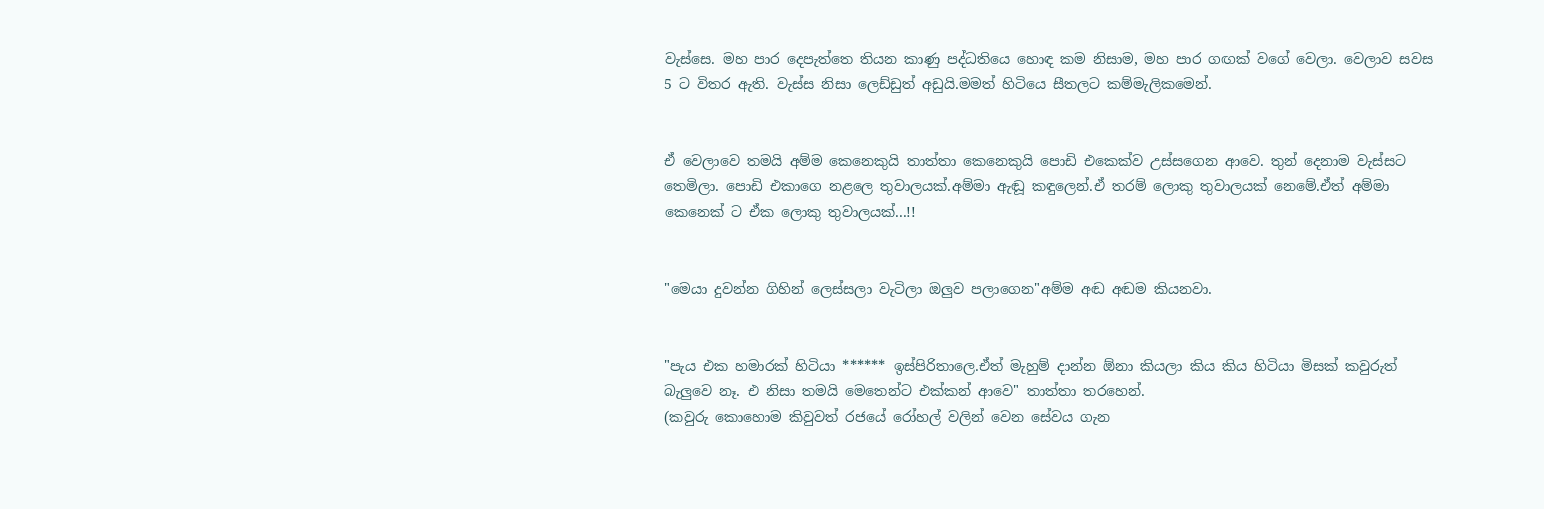වැස්සෙ. මහ පාර දෙපැත්තෙ තියන කාණු පද්ධතියෙ හොඳ කම නිසාම, මහ පාර ගඟක් වගේ වෙලා. වෙලාව සවස 5 ට විතර ඇති. වැස්ස නිසා ලෙඩ්ඩුත් අඩුයි.මමත් හිටියෙ සීතලට කම්මැලිකමෙන්.


ඒ වෙලාවෙ තමයි අම්ම කෙනෙකුයි තාත්තා කෙනෙකුයි පොඩි එකෙක්ව උස්සගෙන ආවෙ. තුන් දෙනාම වැස්සට තෙමිලා. පොඩි එකාගෙ නළලෙ තුවාලයක්.අම්මා ඇඬූ කඳුලෙන්.ඒ තරම් ලොකු තුවාලයක් නෙමේ.ඒත් අම්මා කෙනෙක් ට ඒක ලොකු තුවාලයක්...!!


"මෙයා දුවන්න ගිහින් ලෙස්සලා වැටිලා ඔලුව පලාගෙන"අම්ම අඬ අඬම කියනවා.


"පැය එක හමාරක් හිටියා ****** ඉස්පිරිතාලෙ.ඒත් මැහුම් දාන්න ඕනා කියලා කිය කිය හිටියා මිසක් කවුරුත් බැලුවෙ නෑ. එ නිසා තමයි මෙතෙන්ට එක්කන් ආවෙ" තාත්තා තරහෙන්.
(කවුරු කොහොම කිවුවත් රජයේ රෝහල් වලින් වෙන සේවය ගැන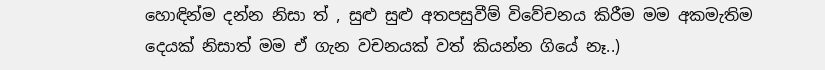හොඳින්ම දන්න නිසා ත් , සුළු සුළු අතපසුවීම් විවේචනය කිරීම මම අකමැතිම දෙයක් නිසාත් මම ඒ ගැන වචනයක් වත් කියන්න ගියේ නෑ..)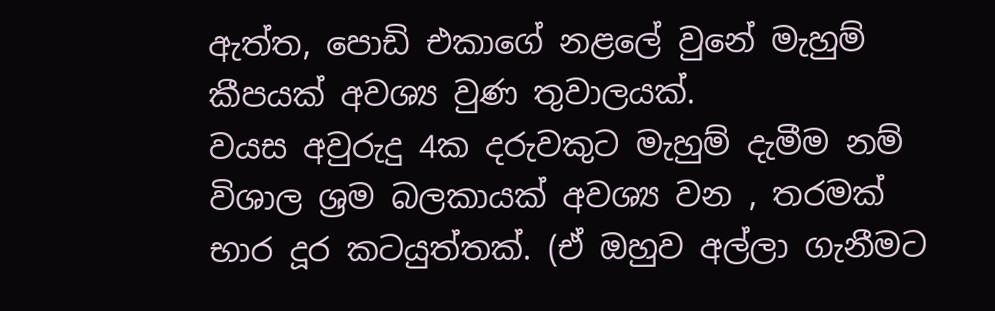ඇත්ත, පොඩි එකාගේ නළලේ වුනේ මැහුම් කීපයක් අවශ්‍ය වුණ තුවාලයක්.
වයස අවුරුදු 4ක දරුවකුට මැහුම් දැමීම නම් විශාල ශ්‍රම බලකායක් අවශ්‍ය වන , තරමක් භාර දූර කටයුත්තක්. (ඒ ඔහුව අල්ලා ගැනීමට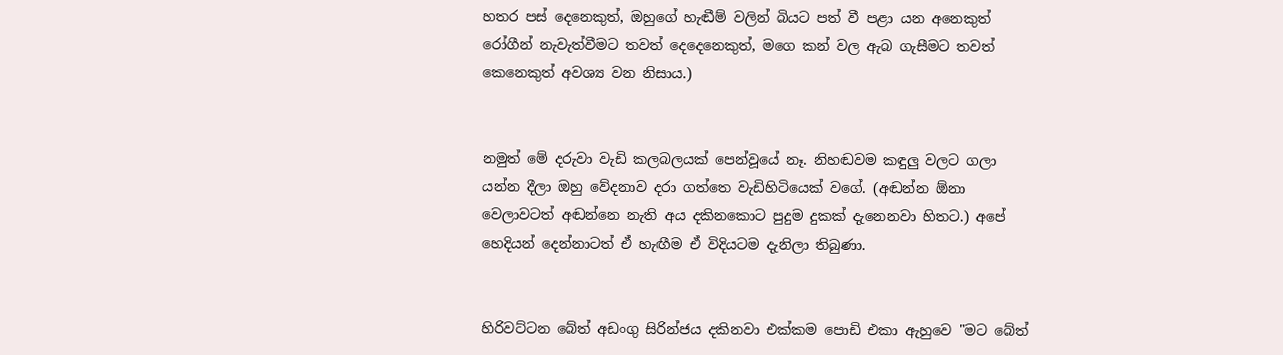හතර පස් දෙනෙකුත්, ඔහුගේ හැඬීම් වලින් බියට පත් වී පළා යන අනෙකුත් රෝගීන් නැවැත්වීමට තවත් දෙදෙනෙකුත්, මගෙ කන් වල ඇබ ගැසීමට තවත් කෙනෙකුත් අවශ්‍ය වන නිසාය.)


නමුත් මේ දරුවා වැඩි කලබලයක් පෙන්වූයේ නෑ. නිහඬවම කඳුලු වලට ගලා යන්න දීලා ඔහු වේදනාව දරා ගත්තෙ වැඩිහිටියෙක් වගේ. (අඬන්න ඕනා වෙලාවටත් අඬන්නෙ නැති අය දකිනකොට පුදුම දුකක් දැනෙනවා හිතට.) අපේ හෙදියන් දෙන්නාටත් ඒ හැඟීම ඒ විදියටම දැනිලා තිබුණා.


හිරිවට්ටන බේත් අඩංගු සිරින්ජය දකිනවා එක්කම පොඩි එකා ඇහුවෙ "මට බේත්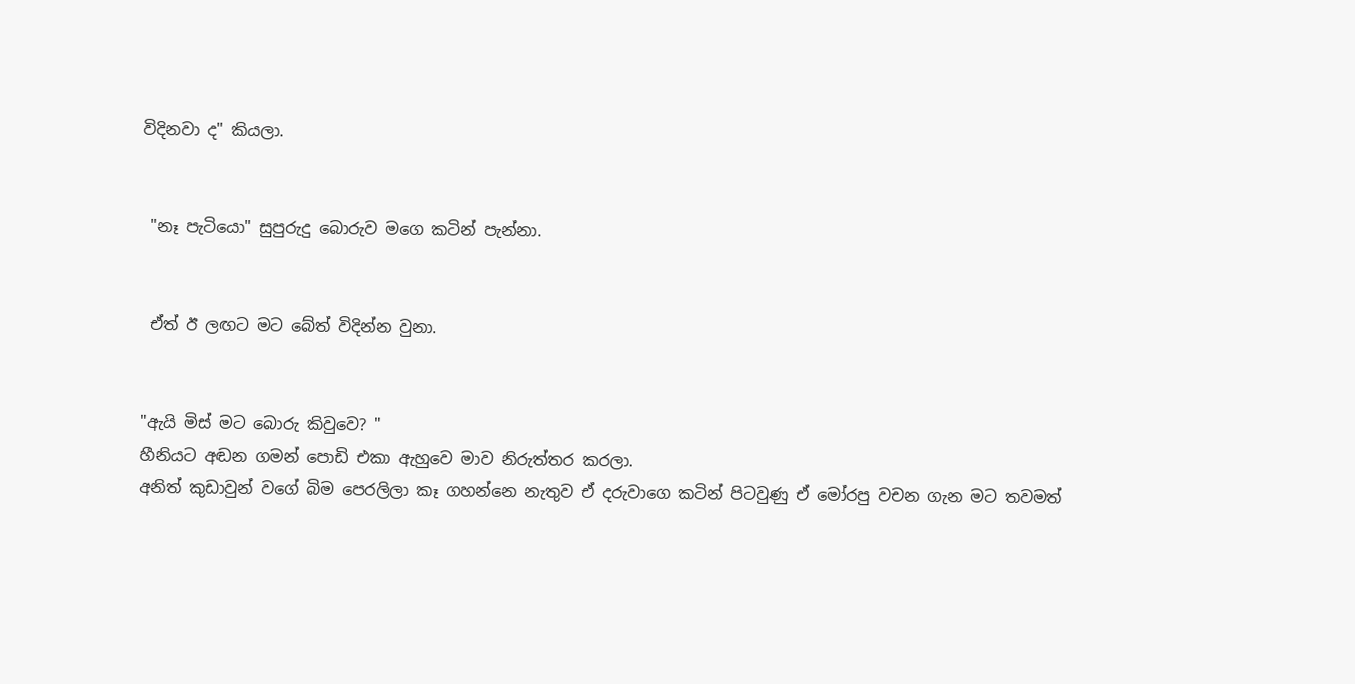විදිනවා ද" කියලා.


 "නෑ පැටියො" සුපුරුදු බොරුව මගෙ කටින් පැන්නා.


 ඒත් ඊ ලඟට මට බේත් විදින්න වුනා.


"ඇයි මිස් මට බොරු කිවුවෙ? "
හීනියට අඬන ගමන් පොඩි එකා ඇහුවෙ මාව නිරුත්තර කරලා.
අනිත් කුඩාවුන් වගේ බිම පෙරලිලා කෑ ගහන්නෙ නැතුව ඒ දරුවාගෙ කටින් පිටවුණු ඒ මෝරපු වචන ගැන මට තවමත්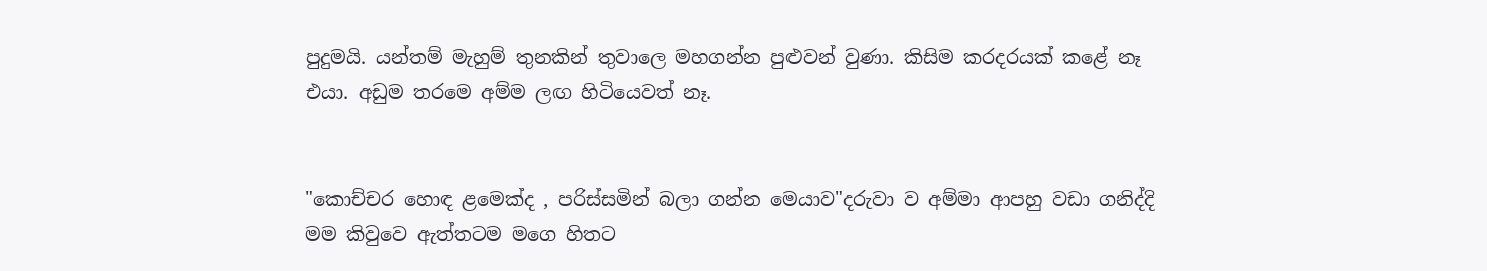පුදුමයි. යන්තම් මැහුම් තුනකින් තුවාලෙ මහගන්න පුළුවන් වුණා. කිසිම කරදරයක් කළේ නෑ එයා. අඩුම තරමෙ අම්ම ලඟ හිටියෙවත් නෑ.


"කොච්චර හොඳ ළමෙක්ද , පරිස්සමින් බලා ගන්න මෙයාව"දරුවා ව අම්මා ආපහු වඩා ගනිද්දි මම කිවුවෙ ඇත්තටම මගෙ හිතට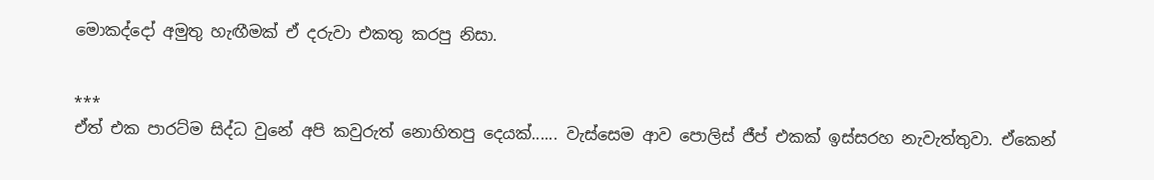මොකද්දෝ අමුතු හැඟීමක් ඒ දරුවා එකතු කරපු නිසා.


***
ඒත් එක පාරට්ම සිද්ධ වුනේ අපි කවුරුත් නොහිතපු දෙයක්...... වැස්සෙම ආව පොලිස් ජීප් එකක් ඉස්සරහ නැවැත්තුවා. ඒකෙන්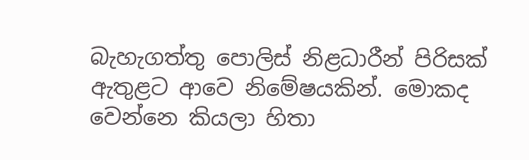බැහැගත්තු පොලිස් නිළධාරීන් පිරිසක් ඇතුළට ආවෙ නිමේෂයකින්. මොකද වෙන්නෙ කියලා හිතා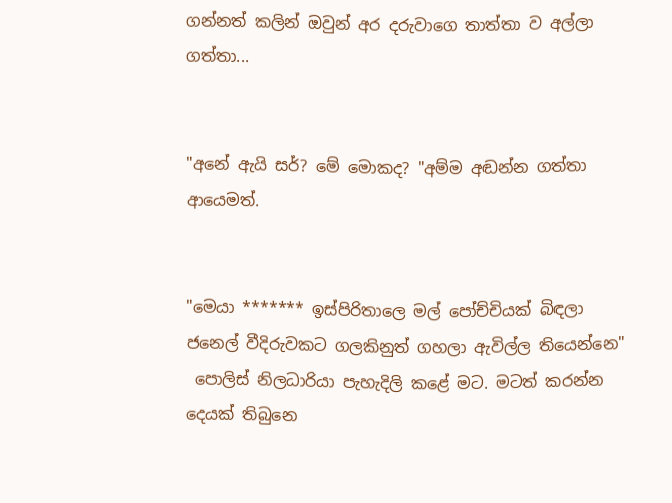ගන්නත් කලින් ඔවුන් අර දරුවාගෙ තාත්තා ව අල්ලා ගත්තා...


"අනේ ඇයි සර්? මේ මොකද? "අම්ම අඬන්න ගත්තා ආයෙමත්.


"මෙයා ******* ඉස්පිරිතාලෙ මල් පෝච්චියක් බිඳලා ජනෙල් වීදිරුවකට ගලකිනුත් ගහලා ඇවිල්ල තියෙන්නෙ"
 පොලිස් නිලධාරියා පැහැදිලි කළේ මට. මටත් කරන්න දෙයක් තිබුනෙ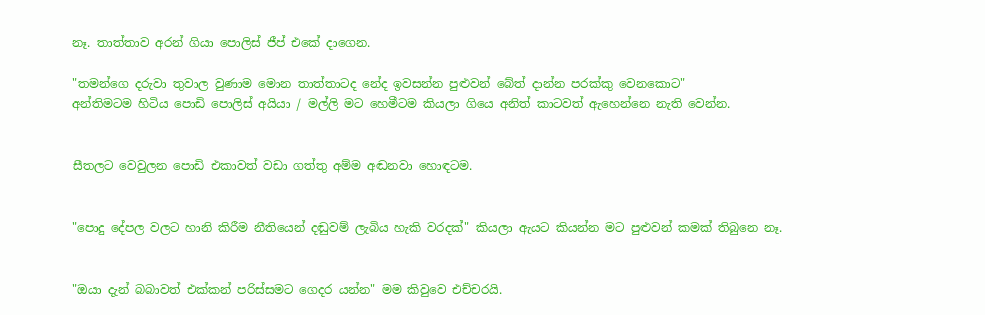නෑ. තාත්තාව අරන් ගියා පොලිස් ජීප් එකේ දාගෙන.

"තමන්ගෙ දරුවා තුවාල වුණාම මොන තාත්තාටද නේද ඉවසන්න පුළුවන් බේත් දාන්න පරක්කු වෙනකොට"
අන්තිමටම හිටිය පොඩි පොලිස් අයියා / මල්ලි මට හෙමීටම කියලා ගියෙ අනිත් කාටවත් ඇහෙන්නෙ නැති වෙන්න.


සීතලට වෙවුලන පොඩි එකාවත් වඩා ගත්තු අම්ම අඬනවා හොඳටම.


"පොදු දේපල වලට හානි කිරීම නීතියෙන් දඬුවම් ලැබිය හැකි වරදක්" කියලා ඇයට කියන්න මට පුළුවන් කමක් තිබුනෙ නෑ.


"ඔයා දැන් බබාවත් එක්කන් පරිස්සමට ගෙදර යන්න" මම කිවුවෙ එච්චරයි.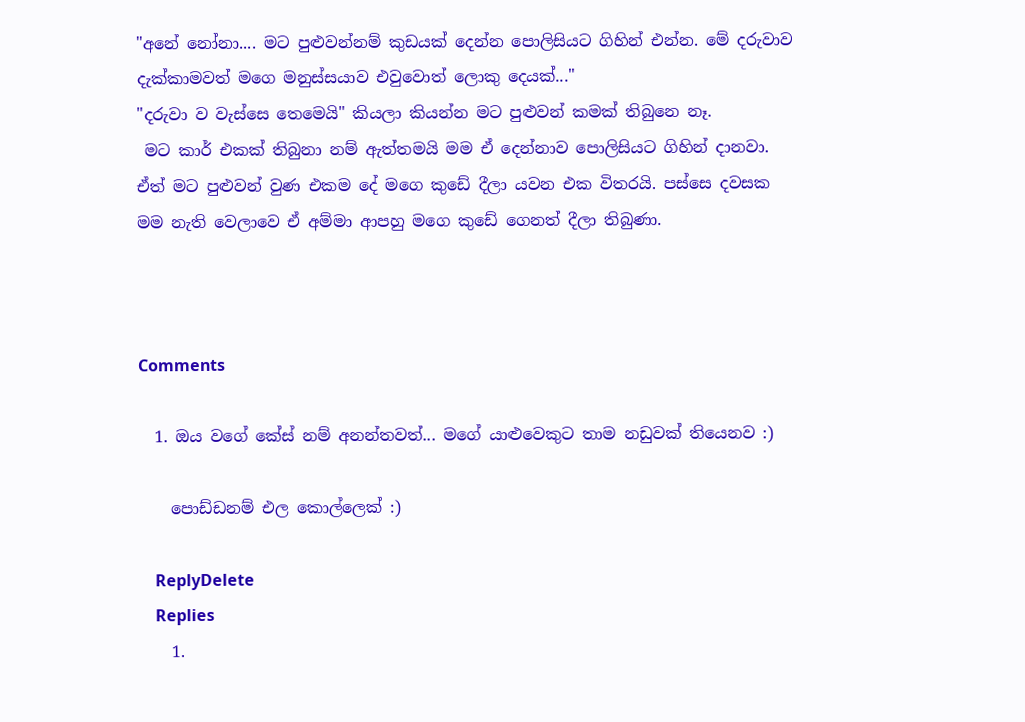"අනේ නෝනා.... මට පුළුවන්නම් කුඩයක් දෙන්න පොලිසියට ගිහින් එන්න. මේ දරුවාව දැක්කාමවත් මගෙ මනුස්සයාව එවුවොත් ලොකු දෙයක්..."
"දරුවා ව වැස්සෙ තෙමෙයි" කියලා කියන්න මට පුළුවන් කමක් තිබුනෙ නෑ.
 මට කාර් එකක් තිබුනා නම් ඇත්තමයි මම ඒ දෙන්නාව පොලිසියට ගිහින් දානවා.
ඒත් මට පුළුවන් වුණ එකම දේ මගෙ කුඩේ දීලා යවන එක විතරයි. පස්සෙ දවසක මම නැති වෙලාවෙ ඒ අම්මා ආපහු මගෙ කුඩේ ගෙනත් දීලා තිබුණා.



Comments

  1. ඔය වගේ කේස් නම් අනන්තවත්... මගේ යාළුවෙකුට තාම නඩුවක් තියෙනව :)

    පොඩ්ඩනම් එල කොල්ලෙක් :)

    ReplyDelete
    Replies
    1.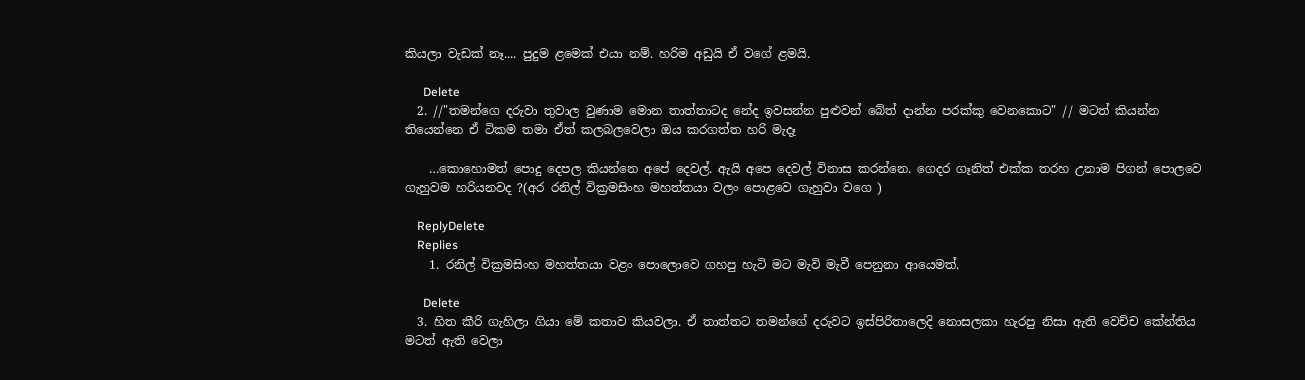කියලා වැඩක් නෑ.... පුදුම ළමෙක් එයා නම්. හරිම අඩුයි ඒ වගේ ළමයි.

      Delete
  2. //"තමන්ගෙ දරුවා තුවාල වුණාම මොන තාත්තාටද නේද ඉවසන්න පුළුවන් බේත් දාන්න පරක්කු වෙනකොට" // මටත් කියන්න තියෙන්නෙ ඒ ටිකම තමා ඒත් කලබලවෙලා ඔය කරගත්ත හරි මැදෑ

    …කොහොමත් පොදු දෙපල කියන්නෙ අපේ දෙවල්. ඇයි අපෙ දෙවල් විනාස කරන්නෙ. ගෙදර ගෑනිත් එක්ක තරහ උනාම පිගන් පොලවෙ ගැහුවම හරියනවද ?(අර රනිල් වික්‍රමසිංහ මහත්තයා වලං පොළවෙ ගැහුවා වගෙ )

    ReplyDelete
    Replies
    1. රනිල් වික්‍රමසිංහ මහත්තයා වළං පොලොවෙ ගහපු හැටි මට මැවි මැවී පෙනුනා ආයෙමත්.

      Delete
  3. හිත කීරි ගැහිලා ගියා මේ කතාව කියවලා. ඒ තාත්තට තමන්ගේ දරුවට ඉස්පිරිතාලෙදි නොසලකා හැරපු නිසා ඇති වෙච්ච කේන්තිය මටත් ඇති වෙලා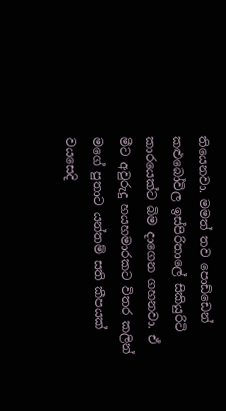තියෙනවා. මමත් තව පොඩ්ඩෙන් කළුබෝවිල ඉස්පිරිතාලේ සිකියුරිටි කාරයෙක්ට බිම දාගෙන ගහනවා. ඒ මීට අවුරුදු හයහමාරකට විතර කලින් මගේ පුතාට යන්තම් සති කීපයක් වයසෙදි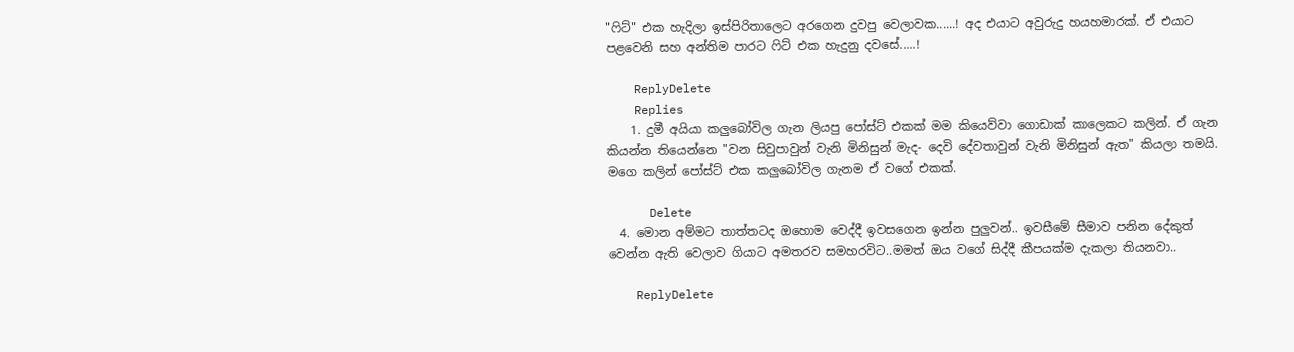"ෆිට්" එක හැදිලා ඉස්පිරිතාලෙට අරගෙන දුවපු වෙලාවක......! අද එයාට අවුරුදු හයහමාරක්. ඒ එයාට පළවෙනි සහ අන්තිම පාරට ෆිට් එක හැදුනු දවසේ.....!

    ReplyDelete
    Replies
    1. දුමී අයියා කලුබෝවිල ගැන ලියපු පෝස්ට් එකක් මම කියෙව්වා ගොඩාක් කාලෙකට කලින්. ඒ ගැන කියන්න තියෙන්නෙ "වන සිවුපාවුන් වැනි මිනිසුන් මැද- දෙවි දේවතාවුන් වැනි මිනිසුන් ඇත" කියලා තමයි. මගෙ කලින් පෝස්ට් එක කලුබෝවිල ගැනම ඒ වගේ එකක්.

      Delete
  4. මොන අම්මට තාත්තටද ඔහොම වෙද්දී ඉවසගෙන ඉන්න පුලුවන්.. ඉවසීමේ සීමාව පනින දේකුත් වෙන්න ඇති වෙලාව ගියාට අමතරව සමහරවිට..මමත් ඔය වගේ සිද්දී කීපයක්ම දැකලා තියනවා..

    ReplyDelete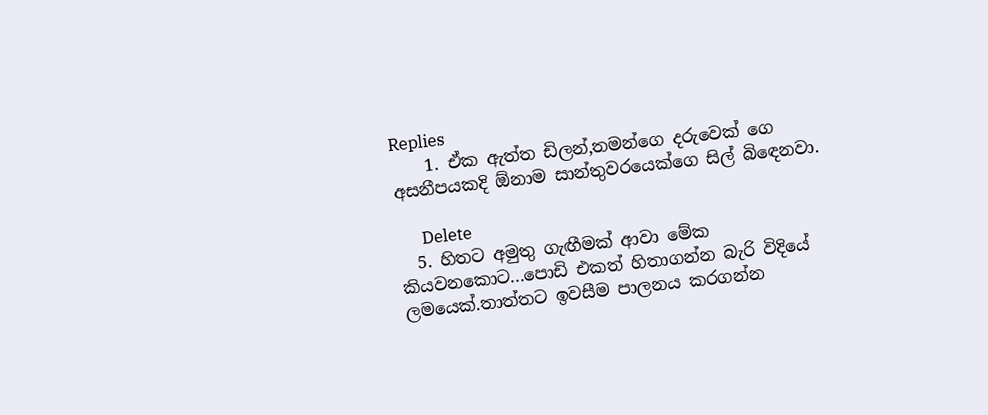Replies
    1. ඒක ඇත්ත ඩිලන්,තමන්ගෙ දරුවෙක් ගෙ අසනීපයකදි ඕනාම සාන්තුවරයෙක්ගෙ සිල් බි‍ඳෙනවා.

      Delete
  5. හිතට අමුතු ගැඟීමක් ආවා මේක කියවනකොට...පොඩි එකත් හිතාගන්න බැරි විදියේ ලමයෙක්.තාත්තට ඉවසීම පාලනය කරගන්න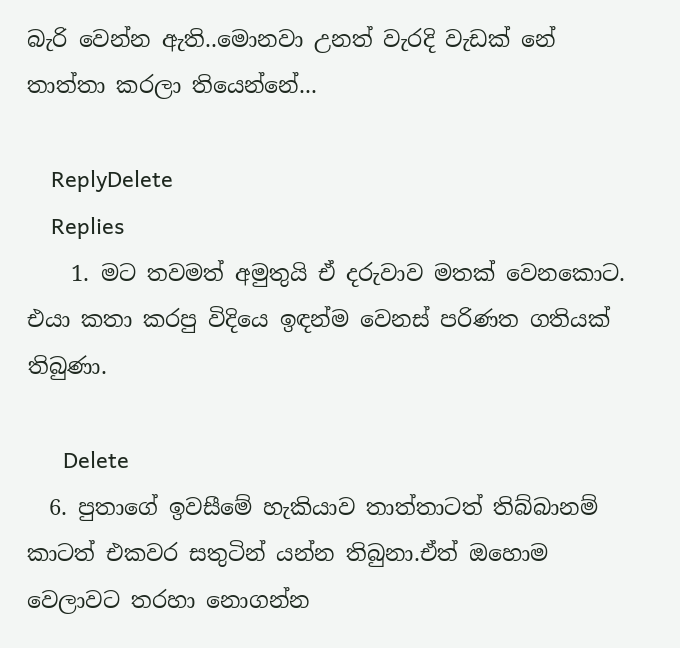බැරි වෙන්න ඇති..මොනවා උනත් වැරදි වැඩක් නේ තාත්තා කරලා තියෙන්නේ...

    ReplyDelete
    Replies
    1. මට තවමත් අමුතුයි ඒ දරුවාව මතක් වෙනකොට. එයා කතා කරපු විදියෙ ඉඳන්ම වෙනස් පරිණත ගතියක් තිබුණා.

      Delete
  6. පුතාගේ ඉවසීමේ හැකියාව තාත්තාටත් තිබ්බානම් කාටත් එකවර සතුටින් යන්න තිබුනා.ඒත් ඔහොම වෙලාවට තරහා නොගන්න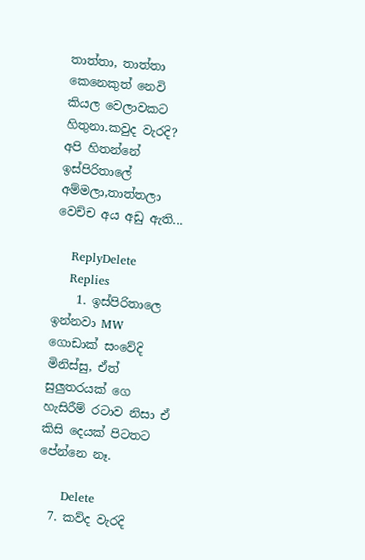තාත්තා, තාත්තා කෙනෙකුත් නෙවි කියල වෙලාවකට හිතුනා.කවුද වැරදි? අපි හිතන්නේ ඉස්පිරිතාලේ අම්මලා,තාත්තලා වෙච්ච අය අඩු ඇති...

    ReplyDelete
    Replies
    1. ඉස්පිරිතාලෙ ඉන්නවා MW ගොඩාක් සංවේදි මිනිස්සු, ඒත් සුලුතරයක් ගෙ හැසිරීම් රටාව නිසා ඒ කිසි දෙයක් පිටතට පේන්නෙ නෑ.

      Delete
  7. කව්ද වැරදි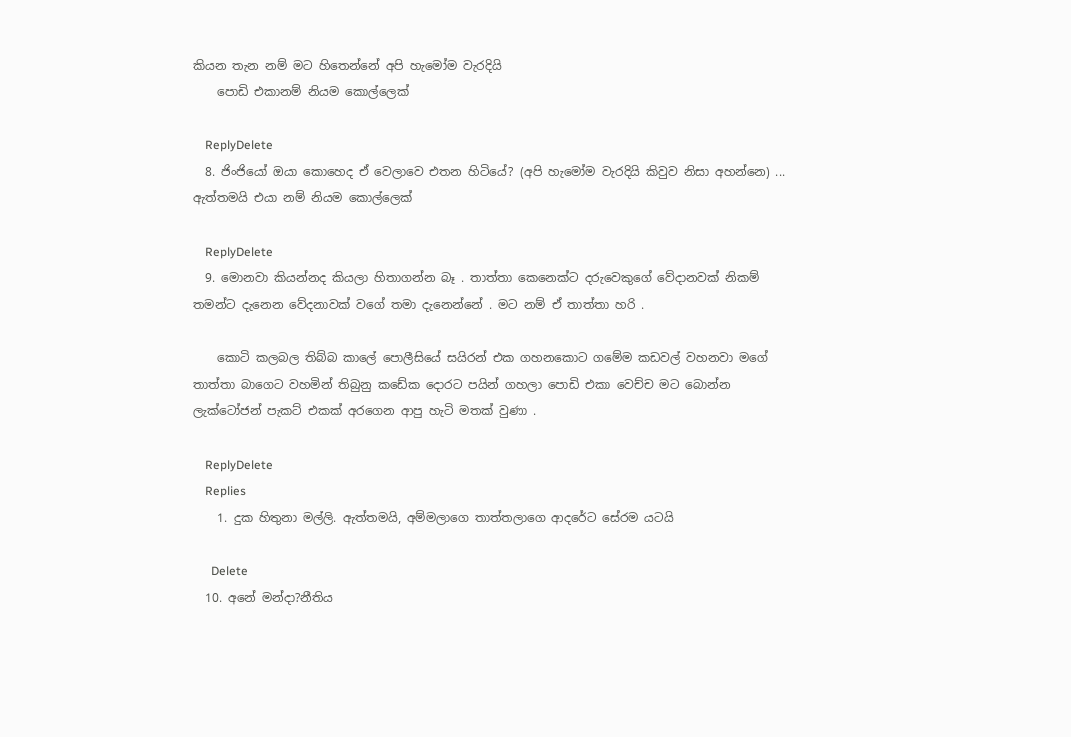කියන තැන නම් මට හිතෙන්නේ අපි හැමෝම වැරදියි
    පොඩි එකානම් නියම කොල්ලෙක්

    ReplyDelete
  8. ජිංජියෝ ඔයා කොහෙද ඒ වෙලාවෙ එතන හිටියේ? (අපි හැමෝම වැරදියි කිවුව නිසා අහන්නෙ) ... ඇත්තමයි එයා නම් නියම කොල්ලෙක්

    ReplyDelete
  9. මොනවා කියන්නද කියලා හිතාගන්න බෑ . තාත්තා කෙනෙක්ට දරුවෙකුගේ වේදානවක් නිකම් තමන්ට දැනෙන වේදනාවක් වගේ තමා දැනෙන්නේ . මට නම් ඒ තාත්තා හරි .

    කොටි කලබල තිබ්බ කාලේ පොලීසියේ සයිරන් එක ගහනකොට ගමේම කඩවල් වහනවා මගේ තාත්තා බාගෙට වහමින් තිබුනු කඩේක දොරට පයින් ගහලා පොඩි එකා වෙච්ච මට බොන්න ලැක්ටෝජන් පැකට් එකක් අරගෙන ආපු හැටි මතක් වුණා .

    ReplyDelete
    Replies
    1. දුක හිතුනා මල්ලි. ඇත්තමයි, අම්මලාගෙ තාත්තලාගෙ ආදරේට සේරම යටයි

      Delete
  10. අනේ මන්දා?නීතිය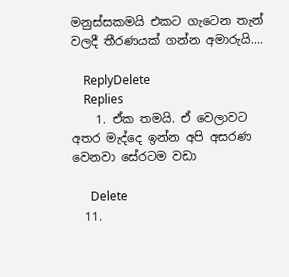මනුස්සකමයි එකට ගැටෙන තැන් වලදී තීරණයක් ගන්න අමාරුයි....

    ReplyDelete
    Replies
    1. ඒක තමයි. ඒ වෙලාවට අතර මැද්දෙ ඉන්න අපි අසරණ වෙනවා සේරටම වඩා

      Delete
  11.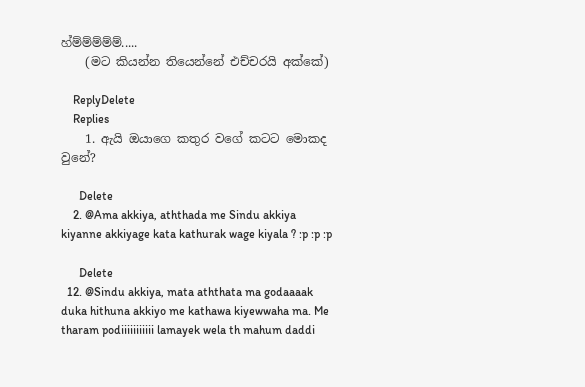හ්ම්ම්ම්ම්ම්.....
    (මට කියන්න තියෙන්නේ එච්චරයි අක්කේ)

    ReplyDelete
    Replies
    1. ඇයි ඔයාගෙ කතුර වගේ කටට මොකද වුනේ?

      Delete
    2. @Ama akkiya, aththada me Sindu akkiya kiyanne akkiyage kata kathurak wage kiyala ? :p :p :p

      Delete
  12. @Sindu akkiya, mata aththata ma godaaaak duka hithuna akkiyo me kathawa kiyewwaha ma. Me tharam podiiiiiiiiiii lamayek wela th mahum daddi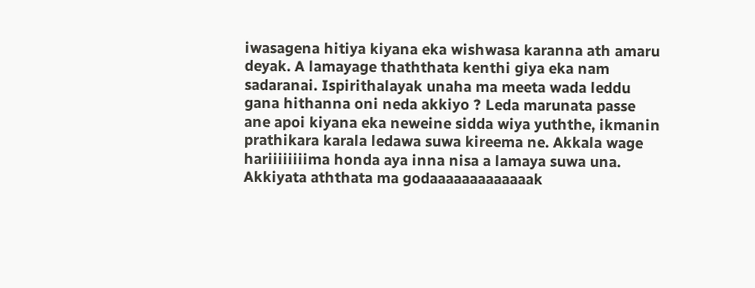iwasagena hitiya kiyana eka wishwasa karanna ath amaru deyak. A lamayage thaththata kenthi giya eka nam sadaranai. Ispirithalayak unaha ma meeta wada leddu gana hithanna oni neda akkiyo ? Leda marunata passe ane apoi kiyana eka neweine sidda wiya yuththe, ikmanin prathikara karala ledawa suwa kireema ne. Akkala wage hariiiiiiiima honda aya inna nisa a lamaya suwa una. Akkiyata aththata ma godaaaaaaaaaaaaak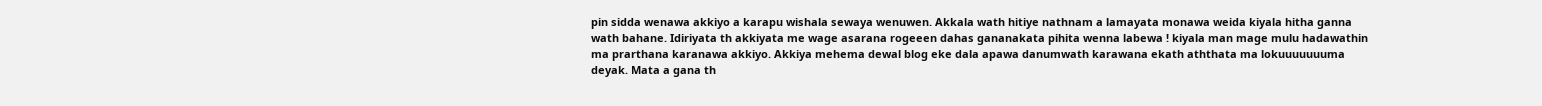pin sidda wenawa akkiyo a karapu wishala sewaya wenuwen. Akkala wath hitiye nathnam a lamayata monawa weida kiyala hitha ganna wath bahane. Idiriyata th akkiyata me wage asarana rogeeen dahas gananakata pihita wenna labewa ! kiyala man mage mulu hadawathin ma prarthana karanawa akkiyo. Akkiya mehema dewal blog eke dala apawa danumwath karawana ekath aththata ma lokuuuuuuuma deyak. Mata a gana th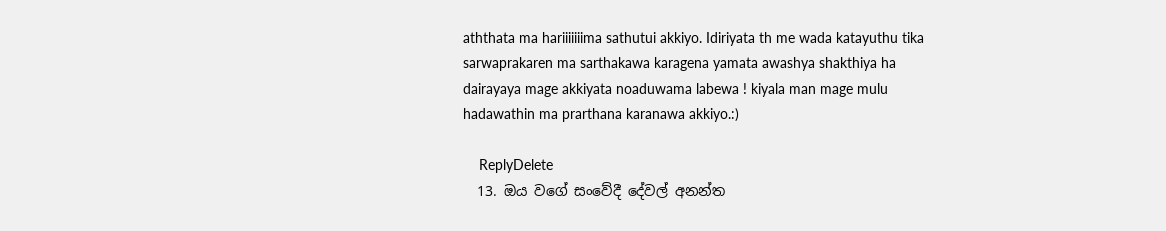aththata ma hariiiiiiima sathutui akkiyo. Idiriyata th me wada katayuthu tika sarwaprakaren ma sarthakawa karagena yamata awashya shakthiya ha dairayaya mage akkiyata noaduwama labewa ! kiyala man mage mulu hadawathin ma prarthana karanawa akkiyo.:)

    ReplyDelete
  13. ඔය වගේ සංවේදී දේවල් අනන්ත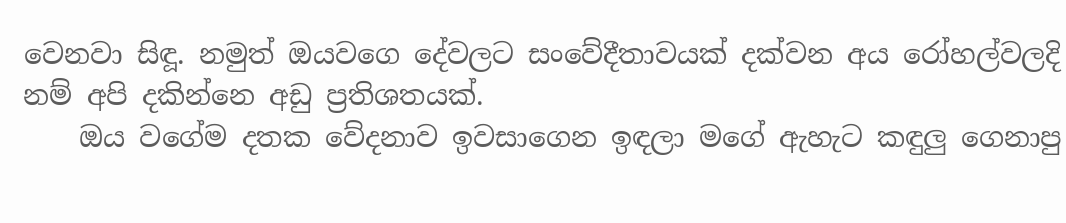වෙනවා සිඳූ. නමුත් ඔයවගෙ දේවලට සංවේදීතාවයක් දක්වන අය රෝහල්වලදි නම් අපි දකින්නෙ අඩු ප්‍රතිශතයක්.
    ඔය වගේම දතක වේදනාව ඉවසාගෙන ඉඳලා මගේ ඇහැට කඳුලු ගෙනාපු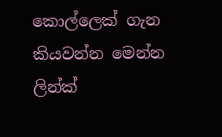කොල්ලෙක් ගැන කියවන්න මෙන්න ලින්ක්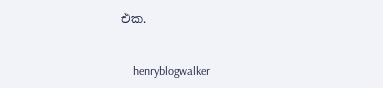එක.


    henryblogwalker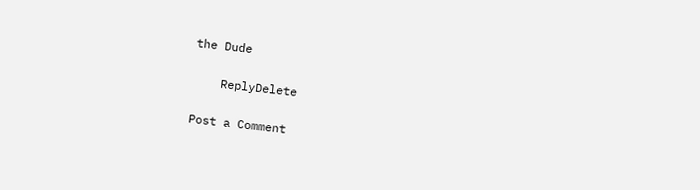the Dude

    ReplyDelete

Post a Comment